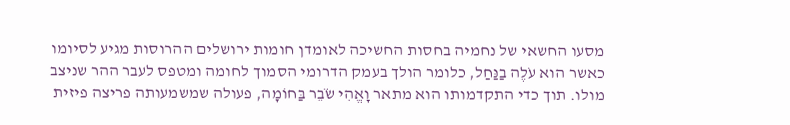מסעו החשאי של נחמיה בחסות החשיכה לאומדן חומות ירושלים ההרוסות מגיע לסיומו כאשר הוא עֹלֶה בַנַּחַל, כלומר הולך בעמק הדרומי הסמוך לחומה ומטפס לעבר ההר שניצב מולו. תוך כדי התקדמותו הוא מתאר וָאֱהִי שֹׂבֵר בַּחוֹמָה, פעולה שמשמעותה פריצה פיזית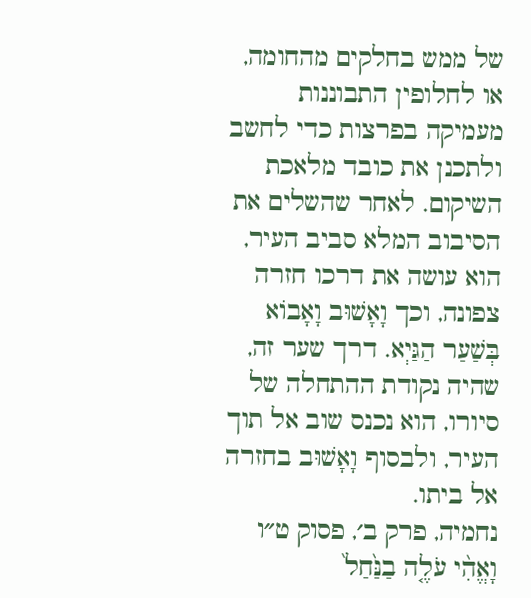של ממש בחלקים מהחומה, או לחלופין התבוננות מעמיקה בפרצות כדי לחשב ולתכנן את כובד מלאכת השיקום. לאחר שהשלים את הסיבוב המלא סביב העיר, הוא עושה את דרכו חזרה צפונה, וכך וָאָשׁוּב וָאָבוֹא בְּשַׁעַר הַגַּיְא. דרך שער זה, שהיה נקודת ההתחלה של סיורו, הוא נכנס שוב אל תוך העיר, ולבסוף וָאָשׁוּב בחזרה אל ביתו.
נחמיה, פרק ב׳, פסוק ט״ו
וָאֱהִ֨י עֹלֶ֤ה בַנַּ֙חַל֙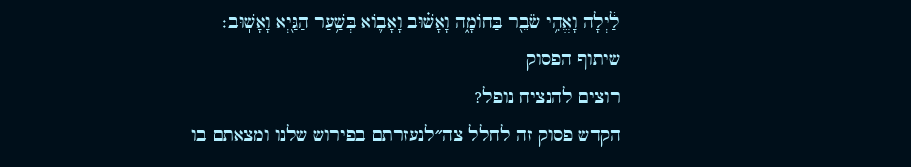לַ֔יְלָה וָאֱהִ֥י שֹׂבֵ֖ר בַּחוֹמָ֑ה וָאָשׁ֗וּב וָאָב֛וֹא בְּשַׁ֥עַר הַגַּ֖יְא וָאָשֽׁוּב׃
שיתוף הפסוק
רוצים להנציח נופל?
הקדש פסוק זה לחלל צה״לנעזרתם בפירוש שלנו ומצאתם בו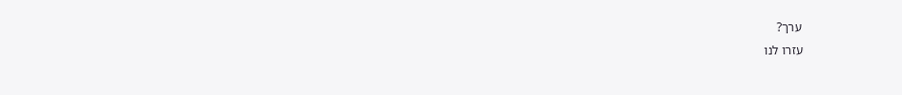ערך?
עזרו לנו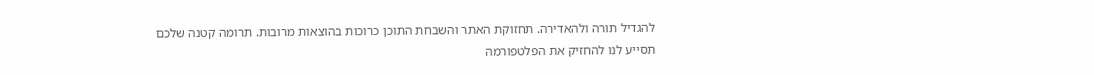להגדיל תורה ולהאדירה. תחזוקת האתר והשבחת התוכן כרוכות בהוצאות מרובות. תרומה קטנה שלכם תסייע לנו להחזיק את הפלטפורמה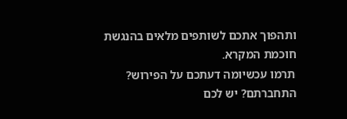ותהפוך אתכם לשותפים מלאים בהנגשת חוכמת המקרא.
תרמו עכשיומה דעתכם על הפירוש?
התחברתם? יש לכם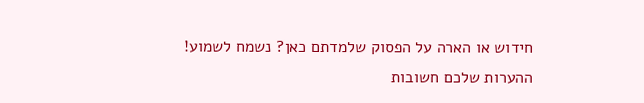חידוש או הארה על הפסוק שלמדתם כאן? נשמח לשמוע!
ההערות שלכם חשובות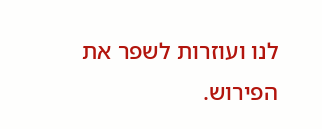לנו ועוזרות לשפר את הפירוש.